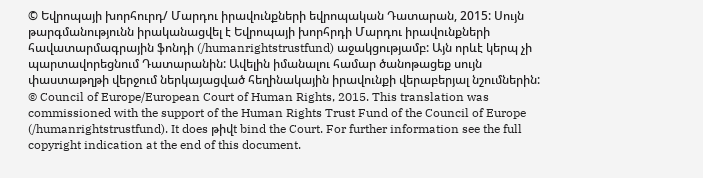© Եվրոպայի խորհուրդ/ Մարդու իրավունքների եվրոպական Դատարան, 2015: Սույն թարգմանությունն իրականացվել է Եվրոպայի խորհրդի Մարդու իրավունքների հավատարմագրային ֆոնդի (/humanrightstrustfund) աջակցությամբ: Այն որևէ կերպ չի պարտավորեցնում Դատարանին: Ավելին իմանալու համար ծանոթացեք սույն փաստաթղթի վերջում ներկայացված հեղինակային իրավունքի վերաբերյալ նշումներին:
© Council of Europe/European Court of Human Rights, 2015. This translation was commissioned with the support of the Human Rights Trust Fund of the Council of Europe (/humanrightstrustfund). It does թիվt bind the Court. For further information see the full copyright indication at the end of this document.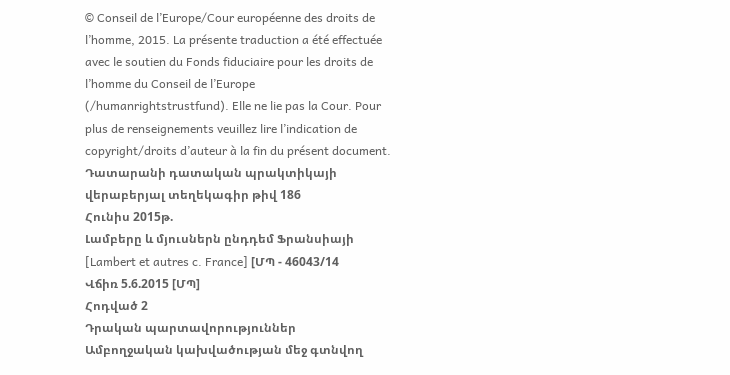© Conseil de l’Europe/Cour européenne des droits de l’homme, 2015. La présente traduction a été effectuée avec le soutien du Fonds fiduciaire pour les droits de l’homme du Conseil de l’Europe (/humanrightstrustfund). Elle ne lie pas la Cour. Pour plus de renseignements veuillez lire l’indication de copyright/droits d’auteur à la fin du présent document.
Դատարանի դատական պրակտիկայի վերաբերյալ տեղեկագիր թիվ 186
Հունիս 2015թ.
Լամբերը և մյուսներն ընդդեմ Ֆրանսիայի [Lambert et autres c. France] [ՄՊ - 46043/14
Վճիռ 5.6.2015 [ՄՊ]
Հոդված 2
Դրական պարտավորություններ
Ամբողջական կախվածության մեջ գտնվող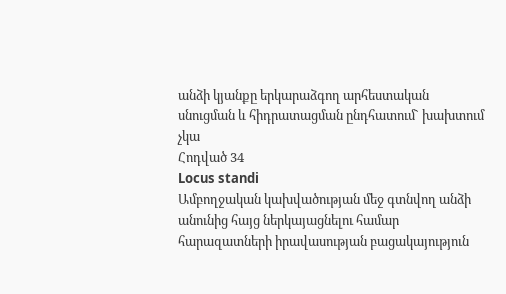անձի կյանքը երկարաձգող արհեստական սնուցման և հիդրատացման ընդհատում` խախտում չկա
Հոդված 34
Locus standi
Ամբողջական կախվածության մեջ գտնվող անձի անունից հայց ներկայացնելու համար հարազատների իրավասության բացակայություն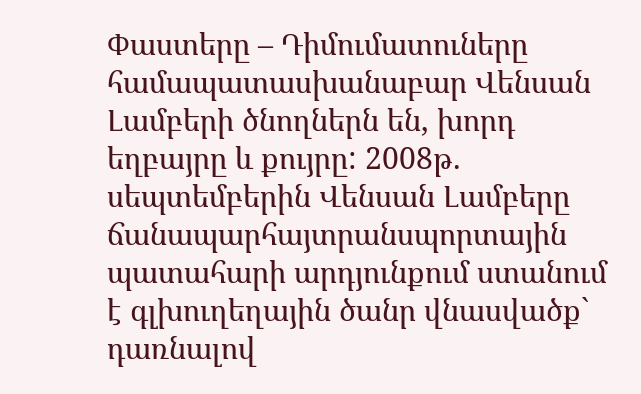Փաստերը – Դիմումատուները համապատասխանաբար Վենսան Լամբերի ծնողներն են, խորդ եղբայրը և քույրը: 2008թ. սեպտեմբերին Վենսան Լամբերը ճանապարհայտրանսպորտային պատահարի արդյունքում ստանում է գլխուղեղային ծանր վնասվածք` դառնալով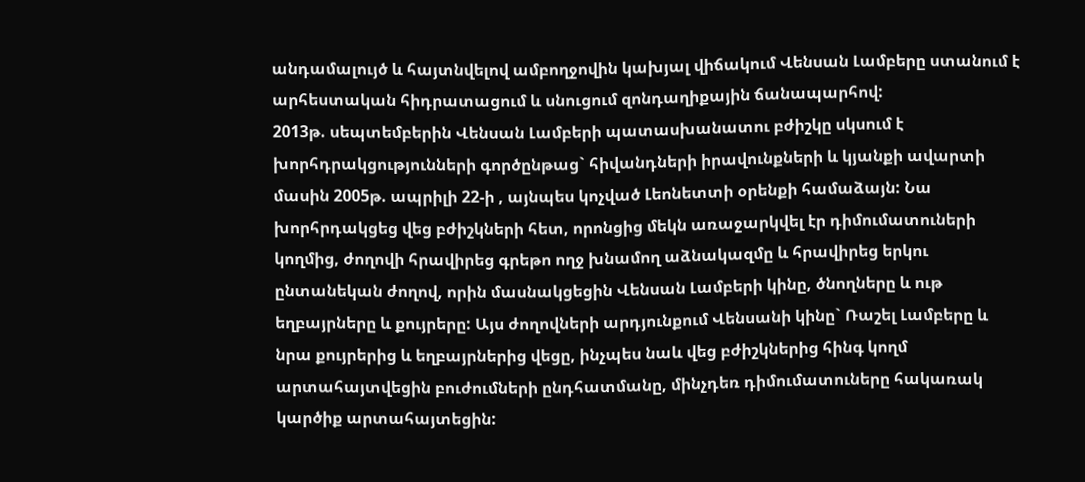անդամալույծ և հայտնվելով ամբողջովին կախյալ վիճակում Վենսան Լամբերը ստանում է արհեստական հիդրատացում և սնուցում զոնդաղիքային ճանապարհով:
2013թ. սեպտեմբերին Վենսան Լամբերի պատասխանատու բժիշկը սկսում է խորհդրակցությունների գործընթաց` հիվանդների իրավունքների և կյանքի ավարտի մասին 2005թ. ապրիլի 22-ի , այնպես կոչված Լեոնետտի օրենքի համաձայն: Նա խորհրդակցեց վեց բժիշկների հետ, որոնցից մեկն առաջարկվել էր դիմումատուների կողմից, ժողովի հրավիրեց գրեթո ողջ խնամող աձնակազմը և հրավիրեց երկու ընտանեկան ժողով, որին մասնակցեցին Վենսան Լամբերի կինը, ծնողները և ութ եղբայրները և քույրերը: Այս ժողովների արդյունքում Վենսանի կինը` Ռաշել Լամբերը և նրա քույրերից և եղբայրներից վեցը, ինչպես նաև վեց բժիշկներից հինգ կողմ արտահայտվեցին բուժումների ընդհատմանը, մինչդեռ դիմումատուները հակառակ կարծիք արտահայտեցին: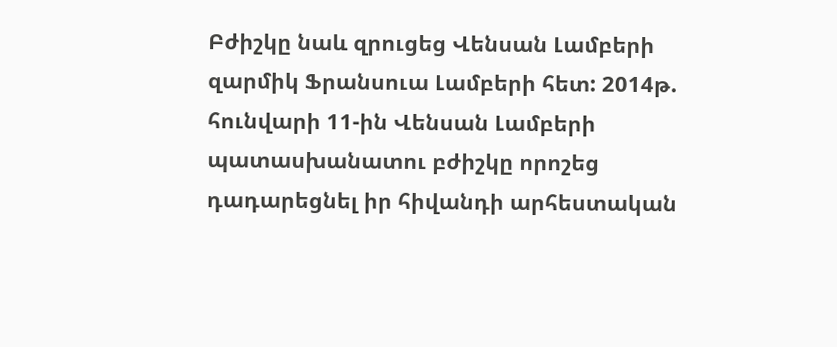Բժիշկը նաև զրուցեց Վենսան Լամբերի զարմիկ Ֆրանսուա Լամբերի հետ: 2014թ. հունվարի 11-ին Վենսան Լամբերի պատասխանատու բժիշկը որոշեց դադարեցնել իր հիվանդի արհեստական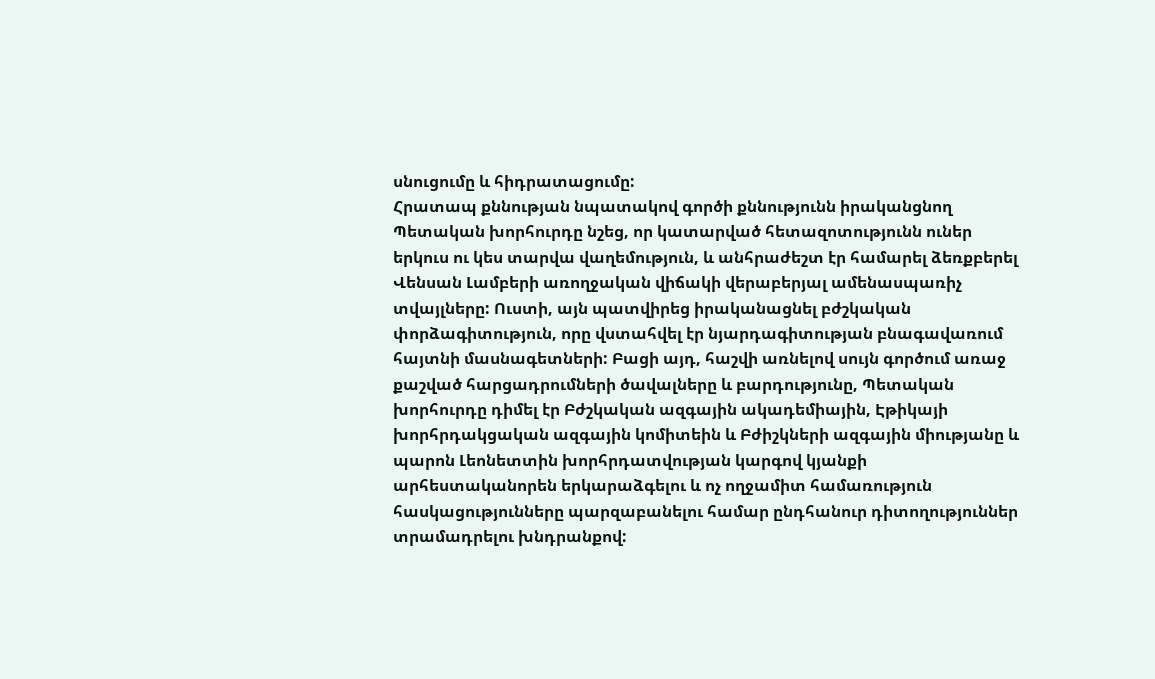սնուցումը և հիդրատացումը:
Հրատապ քննության նպատակով գործի քննությունն իրականցնող Պետական խորհուրդը նշեց, որ կատարված հետազոտությունն ուներ երկուս ու կես տարվա վաղեմություն, և անհրաժեշտ էր համարել ձեռքբերել Վենսան Լամբերի առողջական վիճակի վերաբերյալ ամենասպառիչ տվայլները: Ուստի, այն պատվիրեց իրականացնել բժշկական փորձագիտություն, որը վստահվել էր նյարդագիտության բնագավառում հայտնի մասնագետների: Բացի այդ, հաշվի առնելով սույն գործում առաջ քաշված հարցադրումների ծավալները և բարդությունը, Պետական խորհուրդը դիմել էր Բժշկական ազգային ակադեմիային, Էթիկայի խորհրդակցական ազգային կոմիտեին և Բժիշկների ազգային միությանը և պարոն Լեոնետտին խորհրդատվության կարգով կյանքի արհեստականորեն երկարաձգելու և ոչ ողջամիտ համառություն հասկացությունները պարզաբանելու համար ընդհանուր դիտողություններ տրամադրելու խնդրանքով: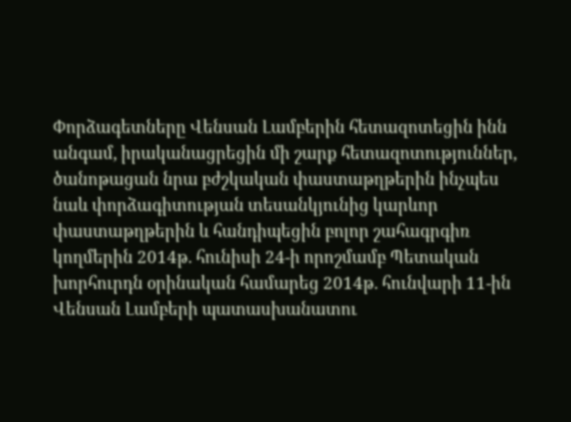Փորձագետները Վենսան Լամբերին հետազոտեցին ինն անգամ, իրականացրեցին մի շարք հետազոտություններ, ծանոթացան նրա բժշկական փաստաթղթերին ինչպես նաև փորձագիտության տեսանկյունից կարևոր փաստաթղթերին և հանդիպեցին բոլոր շահագրգիռ կողմերին 2014թ. հունիսի 24-ի որոշմամբ Պետական խորհուրդն օրինական համարեց 2014թ. հունվարի 11-ին Վենսան Լամբերի պատասխանատու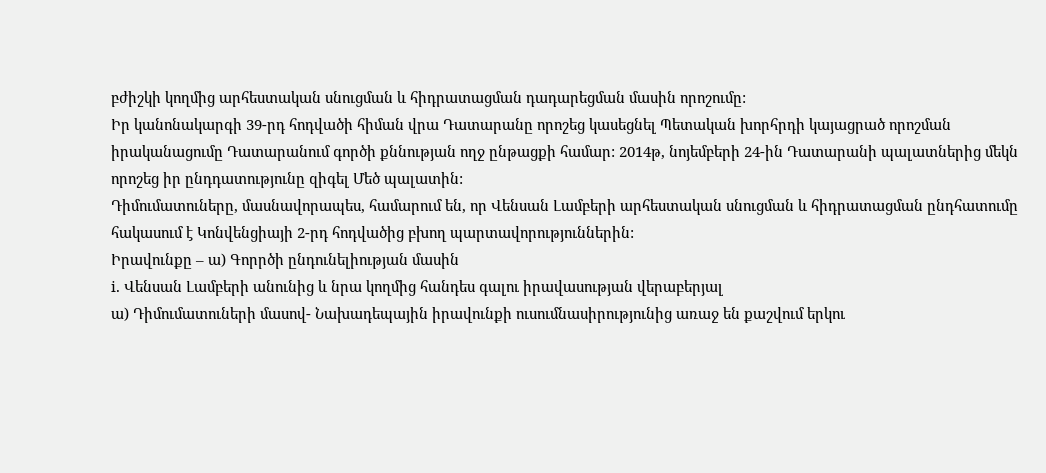բժիշկի կողմից արհեստական սնուցման և հիդրատացման դադարեցման մասին որոշումը:
Իր կանոնակարգի 39-րդ հոդվածի հիման վրա Դատարանը որոշեց կասեցնել Պետական խորհրդի կայացրած որոշման իրականացումը Դատարանում գործի քննության ողջ ընթացքի համար: 2014թ, նոյեմբերի 24-ին Դատարանի պալատներից մեկն որոշեց իր ընդդատությունը զիգել Մեծ պալատին:
Դիմումատուները, մասնավորապես, համարում են, որ Վենսան Լամբերի արհեստական սնուցման և հիդրատացման ընդհատումը հակասում է Կոնվենցիայի 2-րդ հոդվածից բխող պարտավորություններին:
Իրավունքը – ա) Գորրծի ընդունելիության մասին
i. Վենսան Լամբերի անունից և նրա կողմից հանդես գալու իրավասության վերաբերյալ
ա) Դիմումատուների մասով- Նախադեպային իրավունքի ուսումնասիրությունից առաջ են քաշվում երկու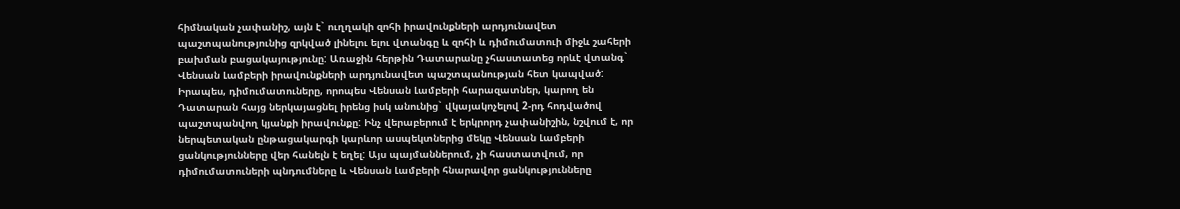հիմնական չափանիշ, այն է` ուղղակի զոհի իրավունքների արդյունավետ պաշտպանությունից զրկված լինելու ելու վտանգը և զոհի և դիմումատուի միջև շահերի բախման բացակայությունը: Առաջին հերթին Դատարանը չհաստատեց որևէ վտանգ` Վենսան Լամբերի իրավունքների արդյունավետ պաշտպանության հետ կապված: Իրապես, դիմումատուները, որոպես Վենսան Լամբերի հարազատներ, կարող են Դատարան հայց ներկայացնել իրենց իսկ անունից` վկայակոչելով 2-րդ հոդվածով պաշտպանվող կյանքի իրավունքը: Ինչ վերաբերում է երկրորդ չափանիշին, նշվում է, որ ներպետական ընթացակարգի կարևոր ասպեկտներից մեկը Վենսան Լամբերի ցանկությունները վեր հանելն է եղել: Այս պայմաններում, չի հաստատվում, որ դիմումատուների պնդումները և Վենսան Լամբերի հնարավոր ցանկությունները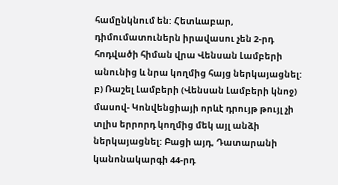համընկնում են: Հետևաբար, դիմումատուներն իրավասու չեն 2-րդ հոդվածի հիման վրա Վենսան Լամբերի անունից և նրա կողմից հայց ներկայացնել:
բ) Ռաշել Լամբերի (Վենսան Լամբերի կնոջ) մասով- Կոնվենցիայի որևէ դրույթ թույլ չի տլիս երրորդ կողմից մեկ այլ անձի ներկայացնել: Բացի այդ, Դատարանի կանոնակարգի 44-րդ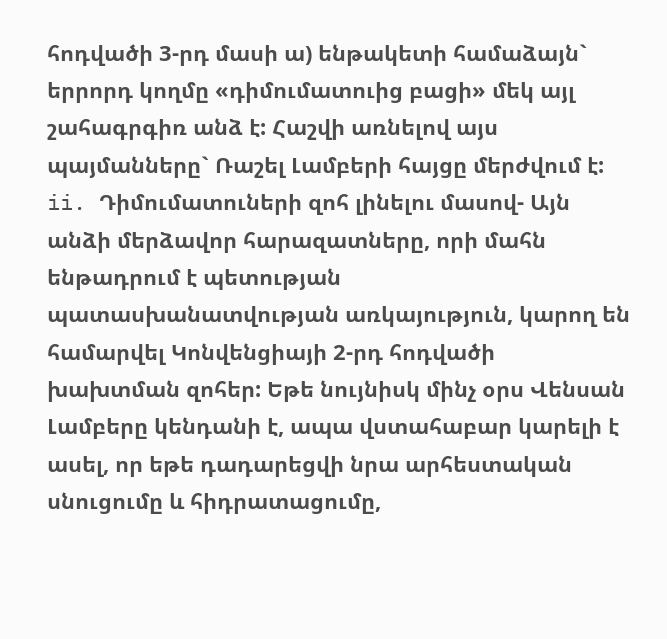հոդվածի 3-րդ մասի ա) ենթակետի համաձայն` երրորդ կողմը «դիմումատուից բացի» մեկ այլ շահագրգիռ անձ է: Հաշվի առնելով այս պայմանները` Ռաշել Լամբերի հայցը մերժվում է:
ii. Դիմումատուների զոհ լինելու մասով- Այն անձի մերձավոր հարազատները, որի մահն ենթադրում է պետության պատասխանատվության առկայություն, կարող են համարվել Կոնվենցիայի 2-րդ հոդվածի խախտման զոհեր: Եթե նույնիսկ մինչ օրս Վենսան Լամբերը կենդանի է, ապա վստահաբար կարելի է ասել, որ եթե դադարեցվի նրա արհեստական սնուցումը և հիդրատացումը,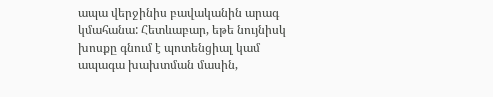ապա վերջինիս բավականին արագ կմահանա: Հետևաբար, եթե նույնիսկ խոսքը գնում է պոտենցիալ կամ ապագա խախտման մասին,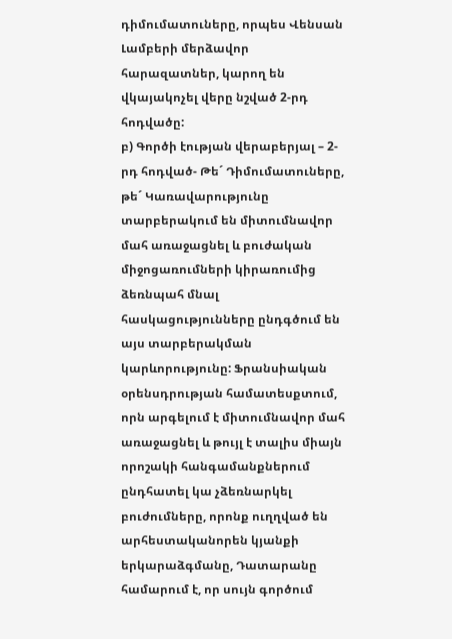դիմումատուները, որպես Վենսան Լամբերի մերձավոր հարազատներ, կարող են վկայակոչել վերը նշված 2-րդ հոդվածը:
բ) Գործի էության վերաբերյալ – 2-րդ հոդված- Թե´ Դիմումատուները, թե´ Կառավարությունը տարբերակում են միտումնավոր մահ առաջացնել և բուժական միջոցառումների կիրառումից ձեռնպահ մնալ հասկացությունները ընդգծում են այս տարբերակման կարևորությունը: Ֆրանսիական օրենսդրության համատեսքտում, որն արգելում է միտումնավոր մահ առաջացնել և թույլ է տալիս միայն որոշակի հանգամանքներում ընդհատել կա չձեռնարկել բուժումները, որոնք ուղղված են արհեստականորեն կյանքի երկարաձգմանը, Դատարանը համարում է, որ սույն գործում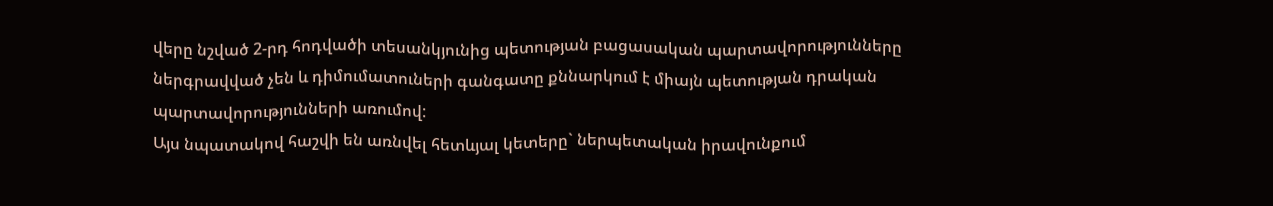վերը նշված 2-րդ հոդվածի տեսանկյունից պետության բացասական պարտավորությունները ներգրավված չեն և դիմումատուների գանգատը քննարկում է միայն պետության դրական պարտավորությունների առումով:
Այս նպատակով հաշվի են առնվել հետևյալ կետերը` ներպետական իրավունքում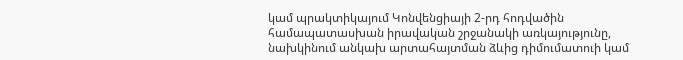կամ պրակտիկայում Կոնվենցիայի 2-րդ հոդվածին համապատասխան իրավական շրջանակի առկայությունը, նախկինում անկախ արտահայտման ձևից դիմումատուի կամ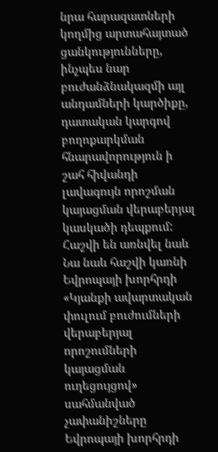նրա հարազատների կողմից արտահայտած ցանկությունները, ինչպես նար բուժանձնակազմի այլ անդամների կարծիքը, դատական կարգով բողոքարկման հնարավորություն ի շահ հիվանդի լավագույն որոշման կայացման վերաբերյալ կասկածի դեպքում: Հաշվի են առնվել նաև Նա նաև հաշվի կառնի Եվրոպայի խորհրդի «Կյանքի ավարտական փուլում բուժումների վերաբերյալ որոշումների կայացման ուղեցույցով» սահմանված չափանիշները
Եվրոպայի խորհրդի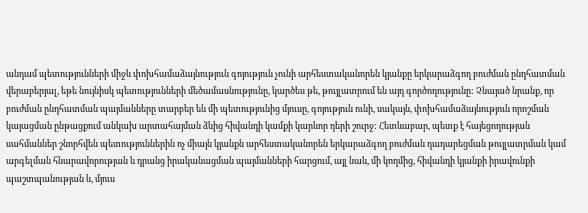անդամ պետությունների միջև փոխհամաձայնություն գոյություն չունի արհեստականորեն կյանքը երկարաձգող բուժման ընդհատման վերաբերյալ, եթե նույնիսկ պետությունների մեծամասնությունը, կարծես թե, թույլատրում են այդ գործողությունը: Չնայած նրանք, որ բուժման ընդհատման պայմանները տարբեր են մի պետությունից մյուսը, գոյություն ունի, սակայն, փոխհամաձայնություն որոշման կայացման ընթացքում անկախ արտահայման ձևից հիվանդի կամքի կարևոր դերի շուրջ: Հետևաբար, պետք է հայեցողության սահմաններ շնորհվեն պետություններին ոչ միայն կյանքն արհեստականորեն երկարաձգող բուժման դադարեցման թույլատրման կամ արգելման հնարավորության և դրանց իրականացման պայմանների հարցում, այլ նաև, մի կողմից, հիվանդի կյանքի իրավունքի պաշտպանության և, մյուս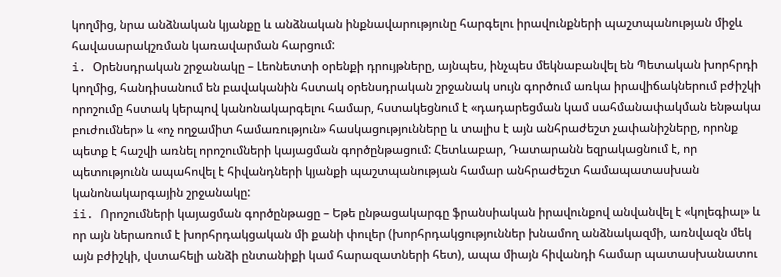կողմից, նրա անձնական կյանքը և անձնական ինքնավարությունը հարգելու իրավունքների պաշտպանության միջև հավասարակշռման կառավարման հարցում:
i. Օրենսդրական շրջանակը – Լեոնետտի օրենքի դրույթները, այնպես, ինչպես մեկնաբանվել են Պետական խորհրդի կողմից, հանդիսանում են բավականին հստակ օրենսդրական շրջանակ սույն գործում առկա իրավիճակներում բժիշկի որոշումը հստակ կերպով կանոնակարգելու համար, հստակեցնում է «դադարեցման կամ սահմանափակման ենթակա բուժումներ» և «ոչ ողջամիտ համառություն» հասկացությունները և տալիս է այն անհրաժեշտ չափանիշները, որոնք պետք է հաշվի առնել որոշումների կայացման գործընթացում: Հետևաբար, Դատարանն եզրակացնում է, որ պետությունն ապահովել է հիվանդների կյանքի պաշտպանության համար անհրաժեշտ համապատասխան կանոնակարգային շրջանակը:
ii. Որոշումների կայացման գործընթացը – Եթե ընթացակարգը ֆրանսիական իրավունքով անվանվել է «կոլեգիալ» և որ այն ներառում է խորհրդակցական մի քանի փուլեր (խորհրդակցություններ խնամող անձնակազմի, առնվազն մեկ այն բժիշկի, վստահելի անձի ընտանիքի կամ հարազատների հետ), ապա միայն հիվանդի համար պատասխանատու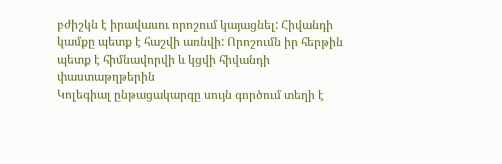բժիշկն է իրավասու որոշում կայացնել: Հիվանդի կամքը պետք է հաշվի առնվի: Որոշումն իր հերթին պետք է հիմնավորվի և կցվի հիվանդի փաստաթղթերին
Կոլեգիալ ընթացակարգը սույն գործում տեղի է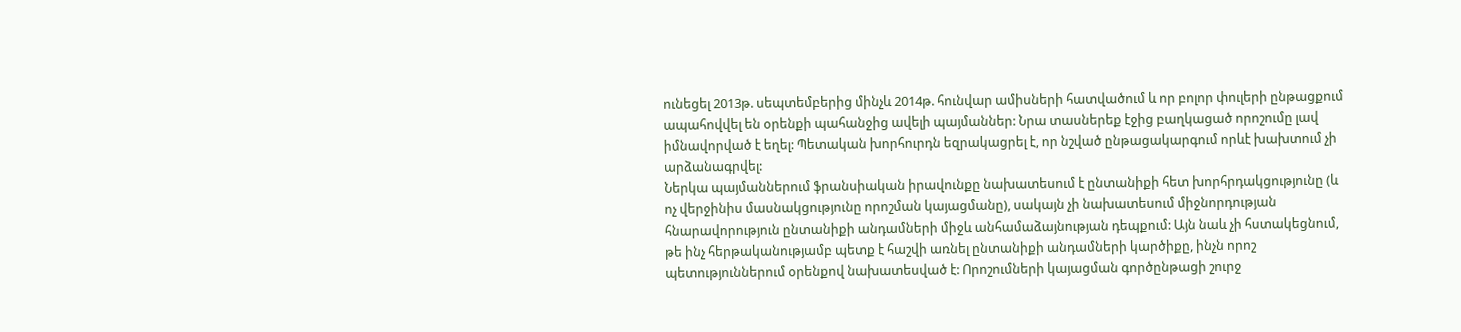ունեցել 2013թ. սեպտեմբերից մինչև 2014թ. հունվար ամիսների հատվածում և որ բոլոր փուլերի ընթացքում ապահովվել են օրենքի պահանջից ավելի պայմաններ: Նրա տասներեք էջից բաղկացած որոշումը լավ իմնավորված է եղել: Պետական խորհուրդն եզրակացրել է, որ նշված ընթացակարգում որևէ խախտում չի արձանագրվել:
Ներկա պայմաններում ֆրանսիական իրավունքը նախատեսում է ընտանիքի հետ խորհրդակցությունը (և ոչ վերջինիս մասնակցությունը որոշման կայացմանը), սակայն չի նախատեսում միջնորդության հնարավորություն ընտանիքի անդամների միջև անհամաձայնության դեպքում: Այն նաև չի հստակեցնում, թե ինչ հերթականությամբ պետք է հաշվի առնել ընտանիքի անդամների կարծիքը, ինչն որոշ պետություններում օրենքով նախատեսված է: Որոշումների կայացման գործընթացի շուրջ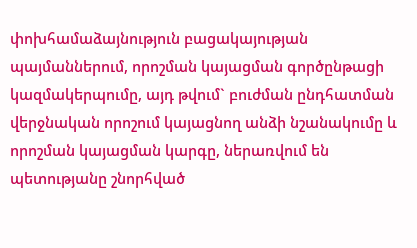փոխհամաձայնություն բացակայության պայմաններում, որոշման կայացման գործընթացի կազմակերպումը, այդ թվում` բուժման ընդհատման վերջնական որոշում կայացնող անձի նշանակումը և որոշման կայացման կարգը, ներառվում են պետությանը շնորհված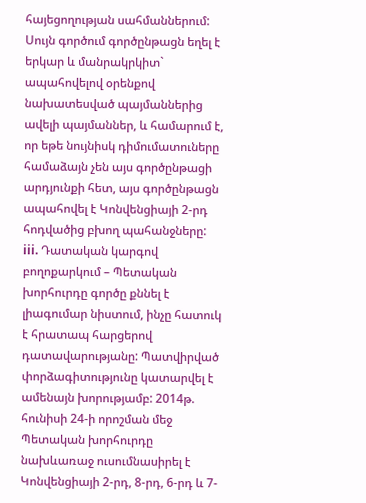հայեցողության սահմաններում: Սույն գործում գործընթացն եղել է երկար և մանրակրկիտ` ապահովելով օրենքով նախատեսված պայմաններից ավելի պայմաններ, և համարում է, որ եթե նույնիսկ դիմումատուները համաձայն չեն այս գործընթացի արդյունքի հետ, այս գործընթացն ապահովել է Կոնվենցիայի 2-րդ հոդվածից բխող պահանջները:
iii. Դատական կարգով բողոքարկում – Պետական խորհուրդը գործը քննել է լիագումար նիստում, ինչը հատուկ է հրատապ հարցերով դատավարությանը: Պատվիրված փորձագիտությունը կատարվել է ամենայն խորությամբ: 2014թ. հունիսի 24-ի որոշման մեջ Պետական խորհուրդը նախևառաջ ուսումնասիրել է Կոնվենցիայի 2-րդ, 8-րդ, 6-րդ և 7-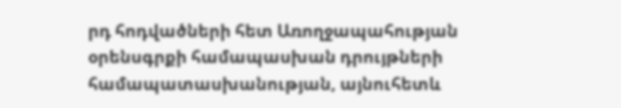րդ հոդվածների հետ Առողջապահության օրենսգրքի համապասխան դրույթների համապատասխանության, այնուհետև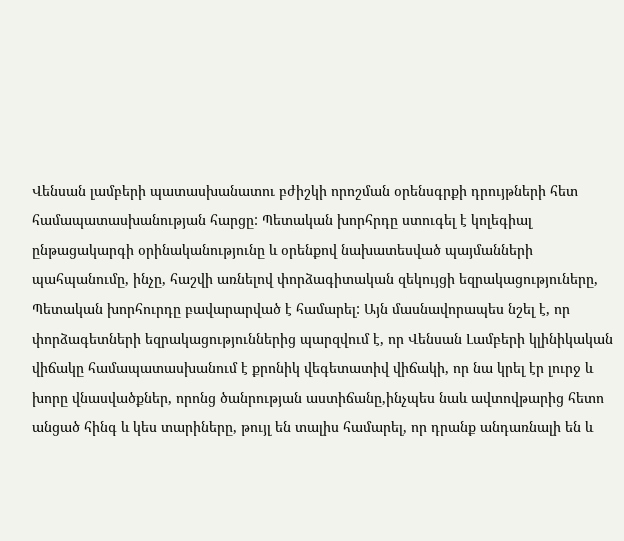Վենսան լամբերի պատասխանատու բժիշկի որոշման օրենսգրքի դրույթների հետ համապատասխանության հարցը: Պետական խորհրդը ստուգել է կոլեգիալ ընթացակարգի օրինականությունը և օրենքով նախատեսված պայմանների պահպանումը, ինչը, հաշվի առնելով փորձագիտական զեկույցի եզրակացություները, Պետական խորհուրդը բավարարված է համարել: Այն մասնավորապես նշել է, որ փորձագետների եզրակացություններից պարզվում է, որ Վենսան Լամբերի կլինիկական վիճակը համապատասխանում է քրոնիկ վեգետատիվ վիճակի, որ նա կրել էր լուրջ և խորը վնասվածքներ, որոնց ծանրության աստիճանը,ինչպես նաև ավտովթարից հետո անցած հինգ և կես տարիները, թույլ են տալիս համարել, որ դրանք անդառնալի են և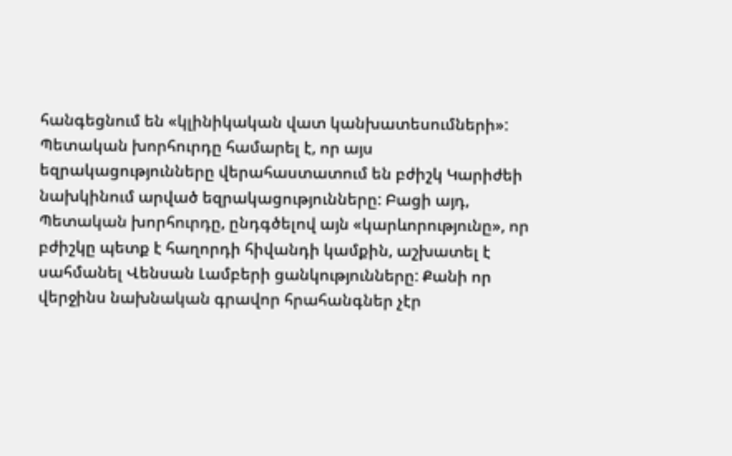հանգեցնում են «կլինիկական վատ կանխատեսումների»: Պետական խորհուրդը համարել է, որ այս եզրակացությունները վերահաստատում են բժիշկ Կարիժեի նախկինում արված եզրակացությունները: Բացի այդ, Պետական խորհուրդը, ընդգծելով այն «կարևորությունը», որ բժիշկը պետք է հաղորդի հիվանդի կամքին, աշխատել է սահմանել Վենսան Լամբերի ցանկությունները: Քանի որ վերջինս նախնական գրավոր հրահանգներ չէր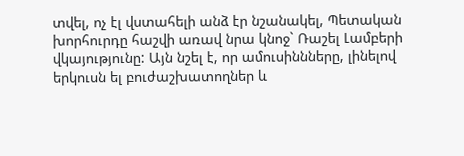տվել, ոչ էլ վստահելի անձ էր նշանակել, Պետական խորհուրդը հաշվի առավ նրա կնոջ` Ռաշել Լամբերի վկայությունը: Այն նշել է, որ ամուսիննները, լինելով երկուսն ել բուժաշխատողներ և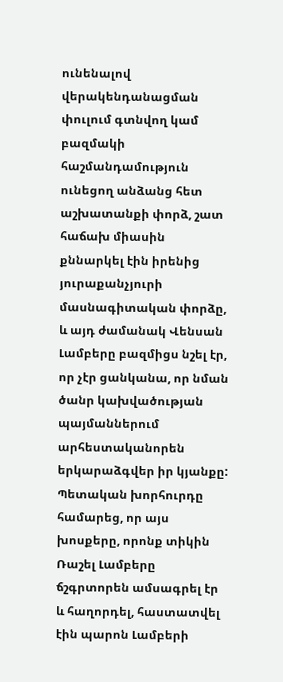ունենալով վերակենդանացման փուլում գտնվող կամ բազմակի հաշմանդամություն ունեցող անձանց հետ աշխատանքի փորձ, շատ հաճախ միասին քննարկել էին իրենից յուրաքանչյուրի մասնագիտական փորձը, և այդ ժամանակ Վենսան Լամբերը բազմիցս նշել էր, որ չէր ցանկանա, որ նման ծանր կախվածության պայմաններում արհեստականորեն երկարաձգվեր իր կյանքը: Պետական խորհուրդը համարեց, որ այս խոսքերը, որոնք տիկին Ռաշել Լամբերը ճշգրտորեն ամսագրել էր և հաղորդել, հաստատվել էին պարոն Լամբերի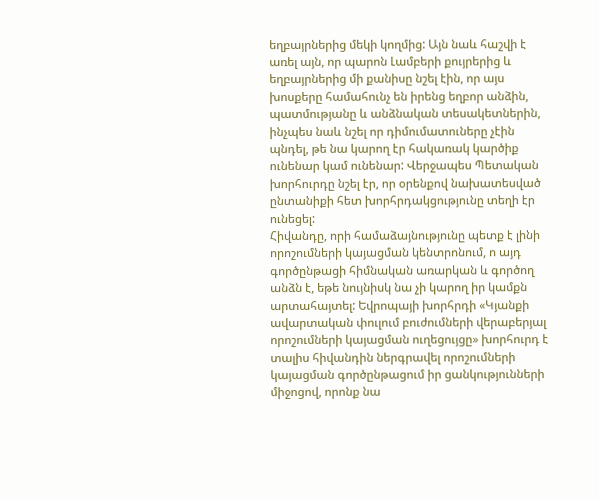եղբայրներից մեկի կողմից: Այն նաև հաշվի է առել այն, որ պարոն Լամբերի քույրերից և եղբայրներից մի քանիսը նշել էին, որ այս խոսքերը համահունչ են իրենց եղբոր անձին, պատմությանը և անձնական տեսակետներին, ինչպես նաև նշել որ դիմումատուները չէին պնդել, թե նա կարող էր հակառակ կարծիք ունենար կամ ունենար: Վերջապես Պետական խորհուրդը նշել էր, որ օրենքով նախատեսված ընտանիքի հետ խորհրդակցությունը տեղի էր ունեցել:
Հիվանդը, որի համաձայնությունը պետք է լինի որոշումների կայացման կենտրոնում, ո այդ գործընթացի հիմնական առարկան և գործող անձն է, եթե նույնիսկ նա չի կարող իր կամքն արտահայտել: Եվրոպայի խորհրդի «Կյանքի ավարտական փուլում բուժումների վերաբերյալ որոշումների կայացման ուղեցույցը» խորհուրդ է տալիս հիվանդին ներգրավել որոշումների կայացման գործընթացում իր ցանկությունների միջոցով, որոնք նա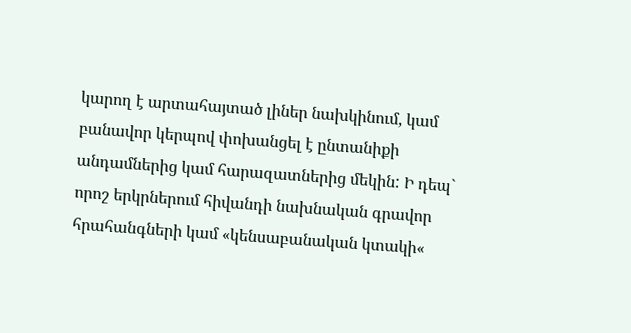կարող է արտահայտած լիներ նախկինում, կամ բանավոր կերպով փոխանցել է ընտանիքի անդամներից կամ հարազատներից մեկին: Ի դեպ` որոշ երկրներում հիվանդի նախնական գրավոր հրահանգների կամ «կենսաբանական կտակի«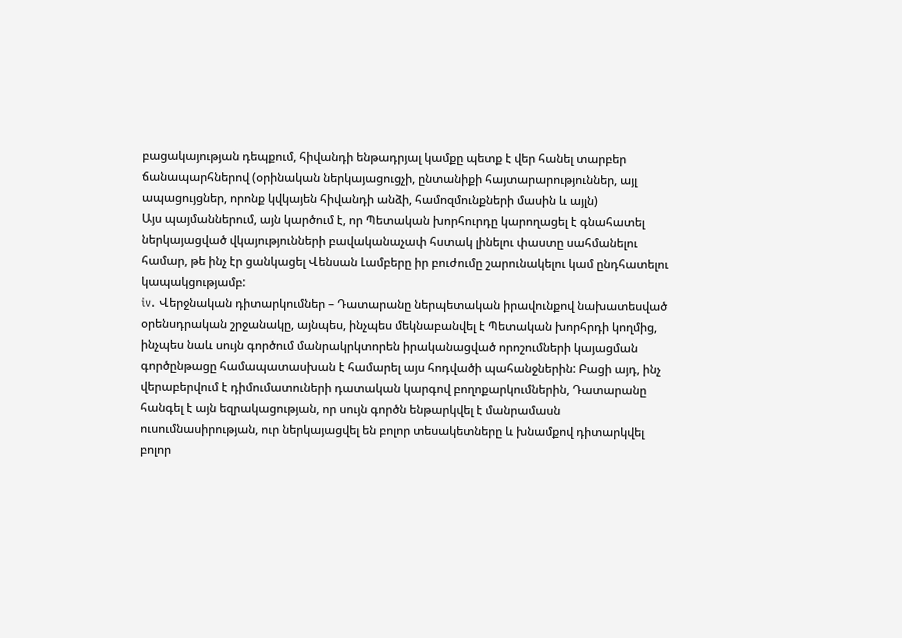բացակայության դեպքում, հիվանդի ենթադրյալ կամքը պետք է վեր հանել տարբեր ճանապարհներով (օրինական ներկայացուցչի, ընտանիքի հայտարարություններ, այլ ապացույցներ, որոնք կվկայեն հիվանդի անձի, համոզմունքների մասին և այլն)
Այս պայմաններում, այն կարծում է, որ Պետական խորհուրդը կարողացել է գնահատել ներկայացված վկայությունների բավականաչափ հստակ լինելու փաստը սահմանելու համար, թե ինչ էր ցանկացել Վենսան Լամբերը իր բուժումը շարունակելու կամ ընդհատելու կապակցությամբ:
iv. Վերջնական դիտարկումներ – Դատարանը ներպետական իրավունքով նախատեսված օրենսդրական շրջանակը, այնպես, ինչպես մեկնաբանվել է Պետական խորհրդի կողմից, ինչպես նաև սույն գործում մանրակրկտորեն իրականացված որոշումների կայացման գործընթացը համապատասխան է համարել այս հոդվածի պահանջներին: Բացի այդ, ինչ վերաբերվում է դիմումատուների դատական կարգով բողոքարկումներին, Դատարանը հանգել է այն եզրակացության, որ սույն գործն ենթարկվել է մանրամասն ուսումնասիրության, ուր ներկայացվել են բոլոր տեսակետները և խնամքով դիտարկվել բոլոր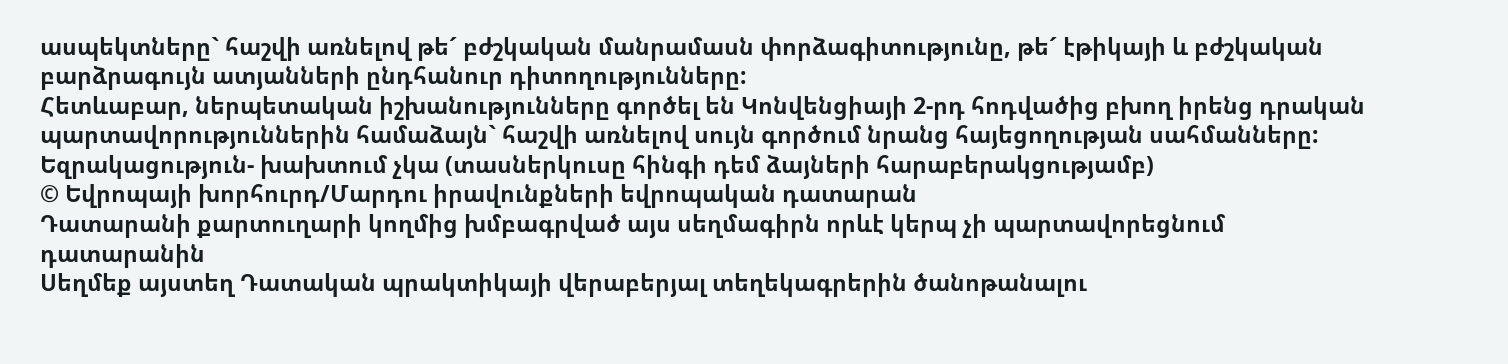ասպեկտները` հաշվի առնելով թե´ բժշկական մանրամասն փորձագիտությունը, թե´ էթիկայի և բժշկական բարձրագույն ատյանների ընդհանուր դիտողությունները:
Հետևաբար, ներպետական իշխանությունները գործել են Կոնվենցիայի 2-րդ հոդվածից բխող իրենց դրական պարտավորություններին համաձայն` հաշվի առնելով սույն գործում նրանց հայեցողության սահմանները:
Եզրակացություն- խախտում չկա (տասներկուսը հինգի դեմ ձայների հարաբերակցությամբ)
© Եվրոպայի խորհուրդ/Մարդու իրավունքների եվրոպական դատարան
Դատարանի քարտուղարի կողմից խմբագրված այս սեղմագիրն որևէ կերպ չի պարտավորեցնում դատարանին
Սեղմեք այստեղ Դատական պրակտիկայի վերաբերյալ տեղեկագրերին ծանոթանալու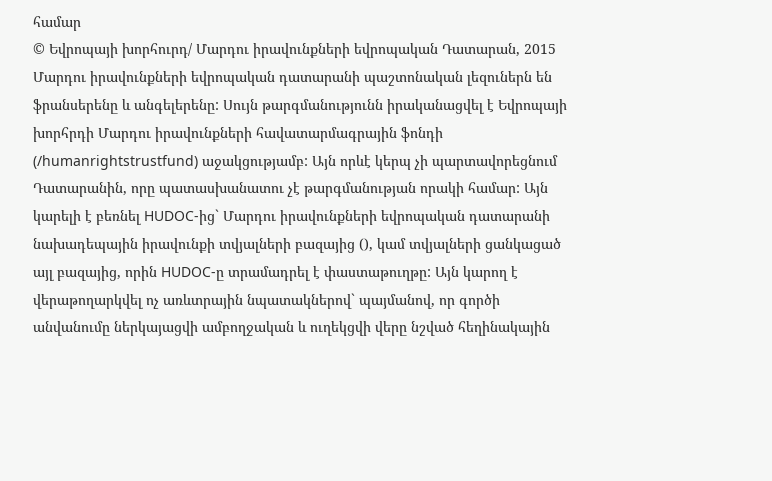համար
© Եվրոպայի խորհուրդ/ Մարդու իրավունքների եվրոպական Դատարան, 2015
Մարդու իրավունքների եվրոպական դատարանի պաշտոնական լեզուներն են ֆրանսերենը և անգելերենը: Սույն թարգմանությունն իրականացվել է Եվրոպայի խորհրդի Մարդու իրավունքների հավատարմագրային ֆոնդի (/humanrightstrustfund) աջակցությամբ: Այն որևէ կերպ չի պարտավորեցնում Դատարանին, որը պատասխանատու չէ թարգմանության որակի համար: Այն կարելի է բեռնել HUDOC-ից` Մարդու իրավունքների եվրոպական դատարանի նախադեպային իրավունքի տվյալների բազայից (), կամ տվյալների ցանկացած այլ բազայից, որին HUDOC-ը տրամադրել է փաստաթուղթը: Այն կարող է վերաթողարկվել ոչ առևտրային նպատակներով` պայմանով, որ գործի անվանումը ներկայացվի ամբողջական և ուղեկցվի վերը նշված հեղինակային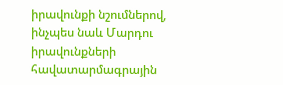իրավունքի նշումներով, ինչպես նաև Մարդու իրավունքների հավատարմագրային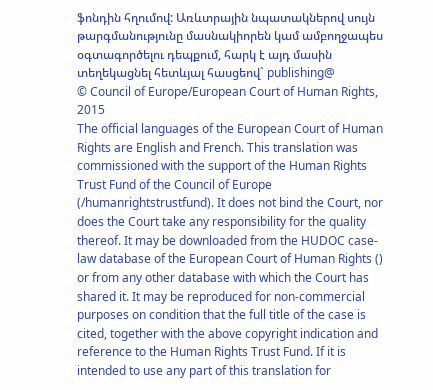ֆոնդին հղումով: Առևտրային նպատակներով սույն թարգմանությունը մասնակիորեն կամ ամբողջապես օգտագործելու դեպքում, հարկ է այդ մասին տեղեկացնել հետևյալ հասցեով` publishing@
© Council of Europe/European Court of Human Rights, 2015
The official languages of the European Court of Human Rights are English and French. This translation was commissioned with the support of the Human Rights Trust Fund of the Council of Europe (/humanrightstrustfund). It does not bind the Court, nor does the Court take any responsibility for the quality thereof. It may be downloaded from the HUDOC case-law database of the European Court of Human Rights () or from any other database with which the Court has shared it. It may be reproduced for non-commercial purposes on condition that the full title of the case is cited, together with the above copyright indication and reference to the Human Rights Trust Fund. If it is intended to use any part of this translation for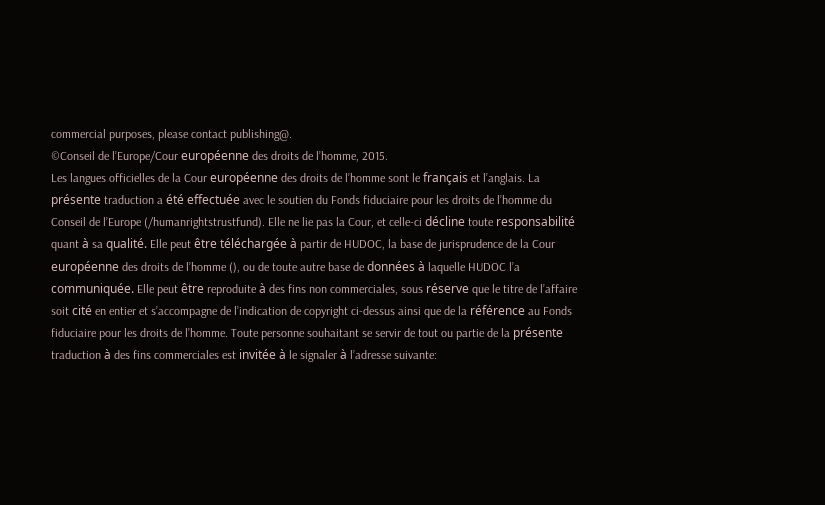commercial purposes, please contact publishing@.
©Conseil de l’Europe/Cour européenne des droits de l’homme, 2015.
Les langues officielles de la Cour européenne des droits de l’homme sont le français et l’anglais. La présente traduction a été effectuée avec le soutien du Fonds fiduciaire pour les droits de l’homme du Conseil de l’Europe (/humanrightstrustfund). Elle ne lie pas la Cour, et celle-ci décline toute responsabilité quant à sa qualité. Elle peut être téléchargée à partir de HUDOC, la base de jurisprudence de la Cour européenne des droits de l’homme (), ou de toute autre base de données à laquelle HUDOC l’a communiquée. Elle peut être reproduite à des fins non commerciales, sous réserve que le titre de l’affaire soit cité en entier et s’accompagne de l’indication de copyright ci-dessus ainsi que de la référence au Fonds fiduciaire pour les droits de l’homme. Toute personne souhaitant se servir de tout ou partie de la présente traduction à des fins commerciales est invitée à le signaler à l’adresse suivante: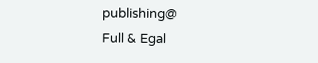publishing@
Full & Egal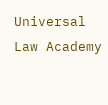Universal Law Academy